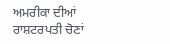ਅਮਰੀਕਾ ਦੀਆਂ ਰਾਸ਼ਟਰਪਤੀ ਚੋਣਾਂ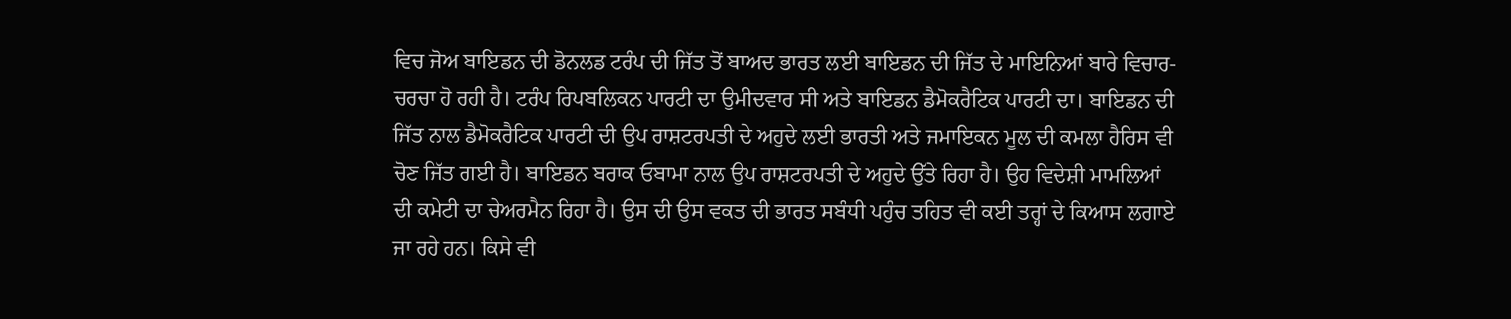ਵਿਚ ਜੋਅ ਬਾਇਡਨ ਦੀ ਡੋਨਲਡ ਟਰੰਪ ਦੀ ਜਿੱਤ ਤੋਂ ਬਾਅਦ ਭਾਰਤ ਲਈ ਬਾਇਡਨ ਦੀ ਜਿੱਤ ਦੇ ਮਾਇਨਿਆਂ ਬਾਰੇ ਵਿਚਾਰ-ਚਰਚਾ ਹੋ ਰਹੀ ਹੈ। ਟਰੰਪ ਰਿਪਬਲਿਕਨ ਪਾਰਟੀ ਦਾ ਉਮੀਦਵਾਰ ਸੀ ਅਤੇ ਬਾਇਡਨ ਡੈਮੋਕਰੈਟਿਕ ਪਾਰਟੀ ਦਾ। ਬਾਇਡਨ ਦੀ ਜਿੱਤ ਨਾਲ ਡੈਮੋਕਰੈਟਿਕ ਪਾਰਟੀ ਦੀ ਉਪ ਰਾਸ਼ਟਰਪਤੀ ਦੇ ਅਹੁਦੇ ਲਈ ਭਾਰਤੀ ਅਤੇ ਜਮਾਇਕਨ ਮੂਲ ਦੀ ਕਮਲਾ ਹੈਰਿਸ ਵੀ ਚੋਣ ਜਿੱਤ ਗਈ ਹੈ। ਬਾਇਡਨ ਬਰਾਕ ਓਬਾਮਾ ਨਾਲ ਉਪ ਰਾਸ਼ਟਰਪਤੀ ਦੇ ਅਹੁਦੇ ਉੱਤੇ ਰਿਹਾ ਹੈ। ਉਹ ਵਿਦੇਸ਼ੀ ਮਾਮਲਿਆਂ ਦੀ ਕਮੇਟੀ ਦਾ ਚੇਅਰਮੈਨ ਰਿਹਾ ਹੈ। ਉਸ ਦੀ ਉਸ ਵਕਤ ਦੀ ਭਾਰਤ ਸਬੰਧੀ ਪਹੁੰਚ ਤਹਿਤ ਵੀ ਕਈ ਤਰ੍ਹਾਂ ਦੇ ਕਿਆਸ ਲਗਾਏ ਜਾ ਰਹੇ ਹਨ। ਕਿਸੇ ਵੀ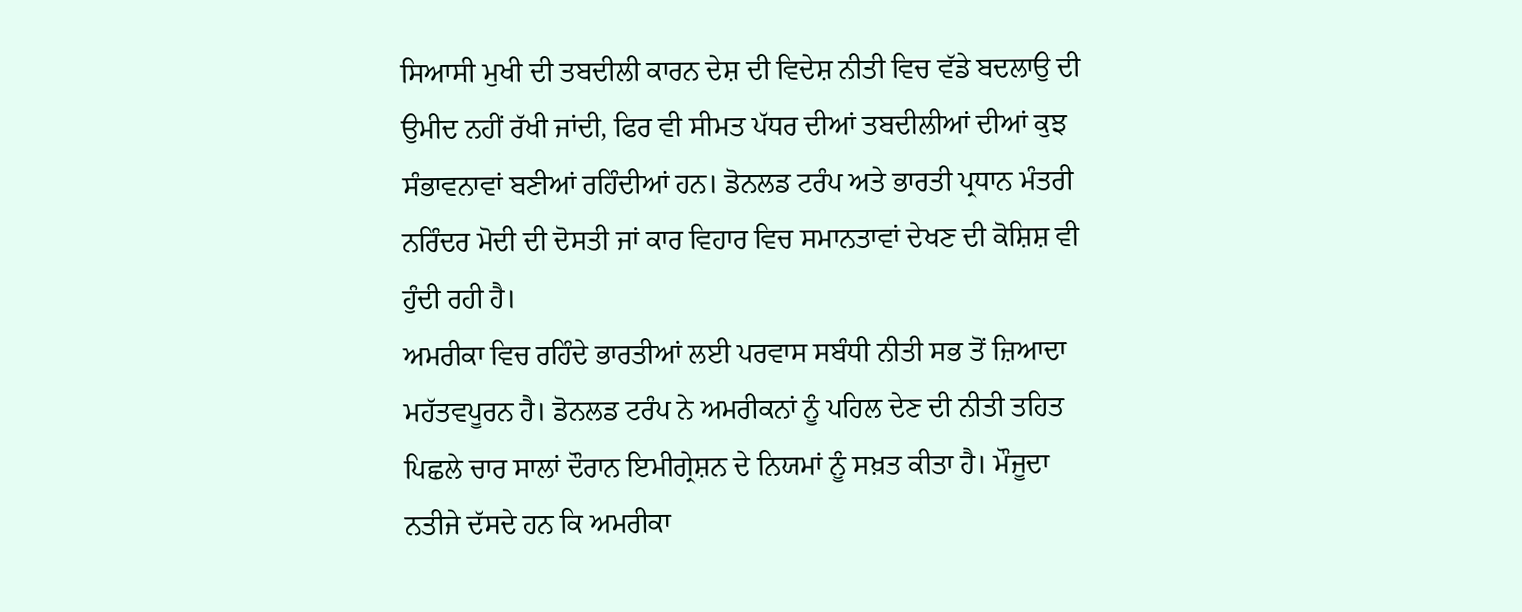ਸਿਆਸੀ ਮੁਖੀ ਦੀ ਤਬਦੀਲੀ ਕਾਰਨ ਦੇਸ਼ ਦੀ ਵਿਦੇਸ਼ ਨੀਤੀ ਵਿਚ ਵੱਡੇ ਬਦਲਾਉ ਦੀ ਉਮੀਦ ਨਹੀਂ ਰੱਖੀ ਜਾਂਦੀ, ਫਿਰ ਵੀ ਸੀਮਤ ਪੱਧਰ ਦੀਆਂ ਤਬਦੀਲੀਆਂ ਦੀਆਂ ਕੁਝ ਸੰਭਾਵਨਾਵਾਂ ਬਣੀਆਂ ਰਹਿੰਦੀਆਂ ਹਨ। ਡੋਨਲਡ ਟਰੰਪ ਅਤੇ ਭਾਰਤੀ ਪ੍ਰਧਾਨ ਮੰਤਰੀ ਨਰਿੰਦਰ ਮੋਦੀ ਦੀ ਦੋਸਤੀ ਜਾਂ ਕਾਰ ਵਿਹਾਰ ਵਿਚ ਸਮਾਨਤਾਵਾਂ ਦੇਖਣ ਦੀ ਕੋਸ਼ਿਸ਼ ਵੀ ਹੁੰਦੀ ਰਹੀ ਹੈ।
ਅਮਰੀਕਾ ਵਿਚ ਰਹਿੰਦੇ ਭਾਰਤੀਆਂ ਲਈ ਪਰਵਾਸ ਸਬੰਧੀ ਨੀਤੀ ਸਭ ਤੋਂ ਜ਼ਿਆਦਾ ਮਹੱਤਵਪੂਰਨ ਹੈ। ਡੋਨਲਡ ਟਰੰਪ ਨੇ ਅਮਰੀਕਨਾਂ ਨੂੰ ਪਹਿਲ ਦੇਣ ਦੀ ਨੀਤੀ ਤਹਿਤ ਪਿਛਲੇ ਚਾਰ ਸਾਲਾਂ ਦੌਰਾਨ ਇਮੀਗ੍ਰੇਸ਼ਨ ਦੇ ਨਿਯਮਾਂ ਨੂੰ ਸਖ਼ਤ ਕੀਤਾ ਹੈ। ਮੌਜੂਦਾ ਨਤੀਜੇ ਦੱਸਦੇ ਹਨ ਕਿ ਅਮਰੀਕਾ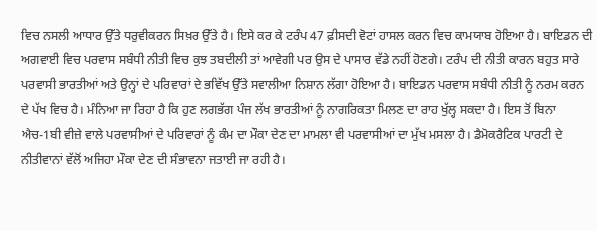ਵਿਚ ਨਸਲੀ ਆਧਾਰ ਉੱਤੇ ਧਰੁਵੀਕਰਨ ਸਿਖ਼ਰ ਉੱਤੇ ਹੈ। ਇਸੇ ਕਰ ਕੇ ਟਰੰਪ 47 ਫ਼ੀਸਦੀ ਵੋਟਾਂ ਹਾਸਲ ਕਰਨ ਵਿਚ ਕਾਮਯਾਬ ਹੋਇਆ ਹੈ। ਬਾਇਡਨ ਦੀ ਅਗਵਾਈ ਵਿਚ ਪਰਵਾਸ ਸਬੰਧੀ ਨੀਤੀ ਵਿਚ ਕੁਝ ਤਬਦੀਲੀ ਤਾਂ ਆਵੇਗੀ ਪਰ ਉਸ ਦੇ ਪਾਸਾਰ ਵੱਡੇ ਨਹੀਂ ਹੋਣਗੇ। ਟਰੰਪ ਦੀ ਨੀਤੀ ਕਾਰਨ ਬਹੁਤ ਸਾਰੇ ਪਰਵਾਸੀ ਭਾਰਤੀਆਂ ਅਤੇ ਉਨ੍ਹਾਂ ਦੇ ਪਰਿਵਾਰਾਂ ਦੇ ਭਵਿੱਖ ਉੱਤੇ ਸਵਾਲੀਆ ਨਿਸ਼ਾਨ ਲੱਗਾ ਹੋਇਆ ਹੈ। ਬਾਇਡਨ ਪਰਵਾਸ ਸਬੰਧੀ ਨੀਤੀ ਨੂੰ ਨਰਮ ਕਰਨ ਦੇ ਪੱਖ ਵਿਚ ਹੈ। ਮੰਨਿਆ ਜਾ ਰਿਹਾ ਹੈ ਕਿ ਹੁਣ ਲਗਭੱਗ ਪੰਜ ਲੱਖ ਭਾਰਤੀਆਂ ਨੂੰ ਨਾਗਰਿਕਤਾ ਮਿਲਣ ਦਾ ਰਾਹ ਖੁੱਲ੍ਹ ਸਕਦਾ ਹੈ। ਇਸ ਤੋਂ ਬਿਨਾ ਐਚ-1ਬੀ ਵੀਜ਼ੇ ਵਾਲੇ ਪਰਵਾਸੀਆਂ ਦੇ ਪਰਿਵਾਰਾਂ ਨੂੰ ਕੰਮ ਦਾ ਮੌਕਾ ਦੇਣ ਦਾ ਮਾਮਲਾ ਵੀ ਪਰਵਾਸੀਆਂ ਦਾ ਮੁੱਖ ਮਸਲਾ ਹੈ। ਡੈਮੋਕਰੈਟਿਕ ਪਾਰਟੀ ਦੇ ਨੀਤੀਵਾਨਾਂ ਵੱਲੋਂ ਅਜਿਹਾ ਮੌਕਾ ਦੇਣ ਦੀ ਸੰਭਾਵਨਾ ਜਤਾਈ ਜਾ ਰਹੀ ਹੈ।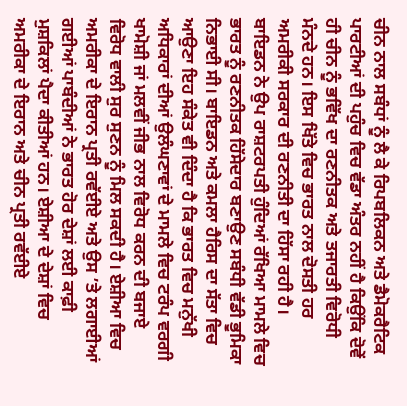ਚੀਨ ਨਾਲ ਸਬੰਧਾਂ ਨੂੰ ਲੈ ਕੇ ਰਿਪਬਲਿਕਨ ਅਤੇ ਡੈਮੋਕਰੈਟਿਕ ਪਾਰਟੀਆਂ ਦੀ ਪਹੁੰਚ ਵਿਚ ਵੱਡਾ ਅੰਤਰ ਨਹੀਂ ਹੈ ਕਿਉਂਕਿ ਦੋਵੇਂ ਹੀ ਚੀਨ ਨੂੰ ਭਵਿੱਖ ਦਾ ਰਣਨੀਤਕ ਅਤੇ ਤਜਾਰਤੀ ਵਿਰੋਧੀ ਮੰਨਦੇ ਹਨ। ਇਸ ਖਿੱਤੇ ਵਿਚ ਭਾਰਤ ਨਾਲ ਦੋਸਤੀ ਹਰ ਅਮਰੀਕੀ ਸਰਕਾਰ ਦੀ ਰਣਨੀਤੀ ਦਾ ਹਿੱਸਾ ਰਹੀ ਹੈ। ਬਾਇਡਨ ਨੇ ਉਪ ਰਾਸ਼ਟਰਪਤੀ ਹੁੰਦਿਆਂ ਰੱਖਿਆ ਮਾਮਲੇ ਵਿਚ ਭਾਰਤ ਨੂੰ ਰਣਨੀਤਕ ਹਿੱਸੇਦਾਰ ਬਣਾਉਣ ਸਬੰਧੀ ਵੱਡੀ ਭੂਮਿਕਾ ਨਿਭਾਈ ਸੀ। ਬਾਇਡਨ ਅਤੇ ਕਮਲਾ ਹੈਰਿਸ ਦਾ ਸੱਤਾ ਵਿਚ ਆਉਣਾ ਇਹ ਸੰਕੇਤ ਵੀ ਦਿੰਦਾ ਹੈ ਕਿ ਭਾਰਤ ਵਿਚ ਮਨੁੱਖੀ ਅਧਿਕਾਰਾਂ ਦੀਆਂ ਉਲੰਘਣਾਵਾਂ ਦੇ ਮਾਮਲੇ ਵਿਚ ਟਰੰਪ ਵਰਗੀ ਖਾਮੋਸ਼ੀ ਜਾਂ ਮਲਵੀਂ ਜੀਭ ਨਾਲ ਵਿਰੋਧ ਕਰਨ ਦੀ ਬਜਾਏ ਵਿਰੋਧ ਵਾਲੀ ਸੁਰ ਸੁਣਨ ਨੂੰ ਮਿਲ ਸਕਦੀ ਹੈ। ਏਸ਼ੀਆ ਵਿਚ ਅਮਰੀਕਾ ਦੇ ਇਰਾਨ ਪ੍ਰਤੀ ਰਵੱਈਏ ਅਤੇ ਉਸ ’ਤੇ ਲਗਾਈਆਂ ਗਈਆਂ ਪਾਬੰਦੀਆਂ ਨੇ ਭਾਰਤ ਹੋਰ ਦੇਸ਼ਾਂ ਲਈ ਕਾਫ਼ੀ ਮੁਸ਼ਕਿਲਾਂ ਪੈਦਾ ਕੀਤੀਆਂ ਹਨ। ਏਸ਼ੀਆ ਦੇ ਦੇਸ਼ਾਂ ਵਿਚ ਅਮਰੀਕਾ ਦੇ ਇਰਾਨ ਅਤੇ ਚੀਨ ਪ੍ਰਤੀ ਰਵੱਈਏ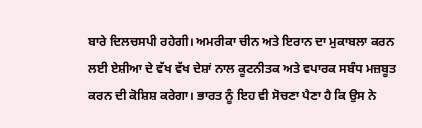ਬਾਰੇ ਦਿਲਚਸਪੀ ਰਹੇਗੀ। ਅਮਰੀਕਾ ਚੀਨ ਅਤੇ ਇਰਾਨ ਦਾ ਮੁਕਾਬਲਾ ਕਰਨ ਲਈ ਏਸ਼ੀਆ ਦੇ ਵੱਖ ਵੱਖ ਦੇਸ਼ਾਂ ਨਾਲ ਕੂਟਨੀਤਕ ਅਤੇ ਵਪਾਰਕ ਸਬੰਧ ਮਜ਼ਬੂਤ ਕਰਨ ਦੀ ਕੋਸ਼ਿਸ਼ ਕਰੇਗਾ। ਭਾਰਤ ਨੂੰ ਇਹ ਵੀ ਸੋਚਣਾ ਪੈਣਾ ਹੈ ਕਿ ਉਸ ਨੇ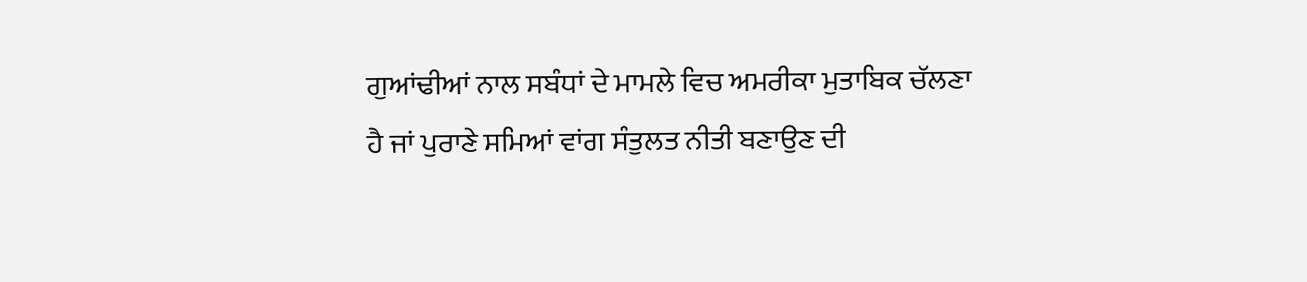ਗੁਆਂਢੀਆਂ ਨਾਲ ਸਬੰਧਾਂ ਦੇ ਮਾਮਲੇ ਵਿਚ ਅਮਰੀਕਾ ਮੁਤਾਬਿਕ ਚੱਲਣਾ ਹੈ ਜਾਂ ਪੁਰਾਣੇ ਸਮਿਆਂ ਵਾਂਗ ਸੰਤੁਲਤ ਨੀਤੀ ਬਣਾਉਣ ਦੀ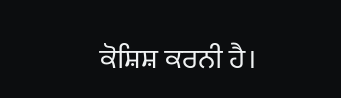ਕੋਸ਼ਿਸ਼ ਕਰਨੀ ਹੈ।